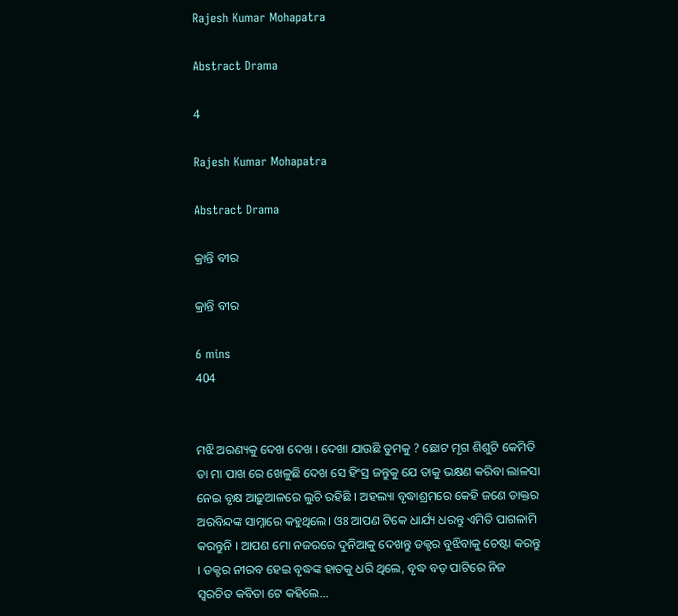Rajesh Kumar Mohapatra

Abstract Drama

4

Rajesh Kumar Mohapatra

Abstract Drama

କ୍ରାନ୍ତି ବୀର

କ୍ରାନ୍ତି ବୀର

6 mins
404


ମଝି ଅରଣ୍ୟକୁ ଦେଖ ଦେଖ । ଦେଖା ଯାଉଛି ତୁମକୁ ? ଛୋଟ ମୃଗ ଶିଶୁଟି କେମିତି ତା ମା ପାଖ ରେ ଖେଳୁଛି ଦେଖ ସେ ହିଂସ୍ର ଜନ୍ତୁକୁ ଯେ ତାକୁ ଭକ୍ଷଣ କରିବା ଲାଳସା ନେଇ ବୃକ୍ଷ ଆଢ଼ୁଆଳରେ ଲୁଚି ରହିଛି । ଅହଲ୍ୟା ବୃଦ୍ଧାଶ୍ରମରେ କେହି ଜଣେ ଡାକ୍ତର ଅରବିନ୍ଦଙ୍କ ସାମ୍ନାରେ କହୁଥିଲେ। ଓଃ ଆପଣ ଟିକେ ଧାର୍ଯ୍ୟ ଧରନ୍ତୁ ଏମିତି ପାଗଳାମି କରନ୍ତୁନି । ଆପଣ ମୋ ନଜରରେ ଦୁନିଆକୁ ଦେଖନ୍ତୁ ଡକ୍ଟର ବୁଝିବାକୁ ଚେଷ୍ଟା କରନ୍ତୁ । ଡକ୍ଟର ନୀରବ ହେଇ ବୃଦ୍ଧଙ୍କ ହାତକୁ ଧରି ଥିଲେ, ବୃଦ୍ଧ ବଡ଼ ପାଟିରେ ନିଜ ସ୍ଵରଚିତ କବିତା ଟେ କହିଲେ...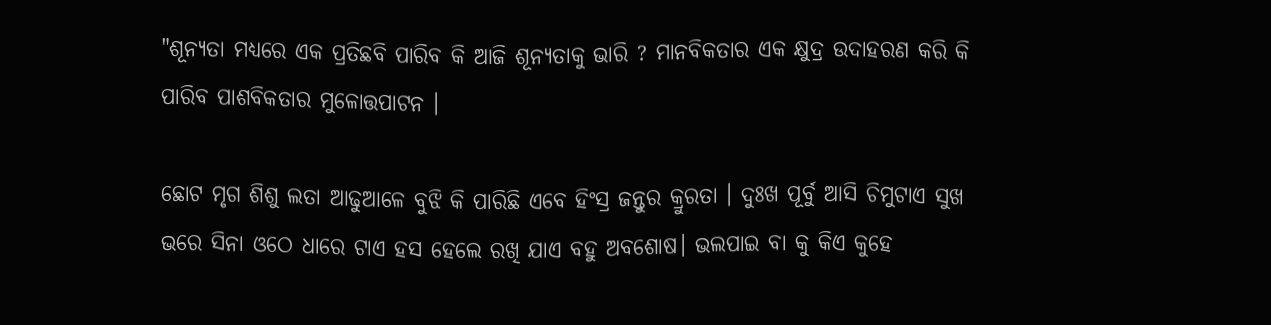"ଶୂନ୍ୟତା ମଧ୍ୟରେ ଏକ ପ୍ରତିଛବି ପାରିବ କି ଆଜି ଶୂନ୍ୟତାକୁ ଭାରି ? ମାନବିକତାର ଏକ କ୍ଷୁଦ୍ର ଉଦାହରଣ କରି କି ପାରିବ ପାଶବିକତାର ମୁଳୋତ୍ତପାଟନ ।

ଛୋଟ ମୃଗ ଶିଶୁ ଲତା ଆଢୁଆଳେ ବୁଝି କି ପାରିଛି ଏବେ ହିଂସ୍ର ଜନ୍ତୁର କ୍ରୁରତା । ଦୁଃଖ ପୂର୍ବୁ ଆସି ଚିମୁଟାଏ ସୁଖ ଭରେ ସିନା ଓଠେ ଧାରେ ଟାଏ ହସ ହେଲେ ରଖି ଯାଏ ବହୁ ଅବଶୋଷ। ଭଲପାଇ ବା କୁ କିଏ କୁହେ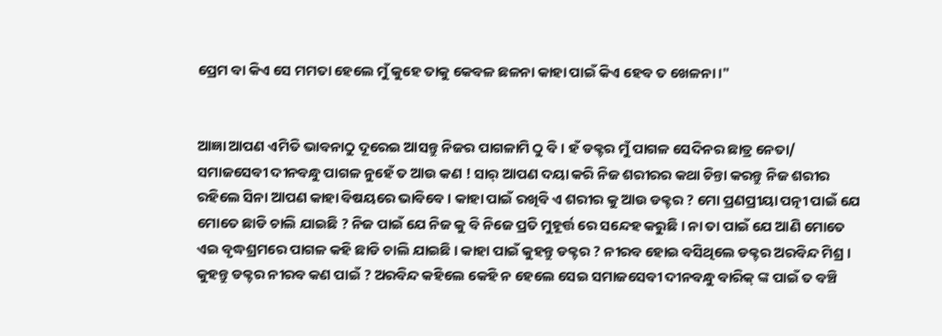ପ୍ରେମ ବା କିଏ ସେ ମମତା ହେଲେ ମୁଁ କୁହେ ତାକୁ କେବଳ ଛଳନା କାହା ପାଇଁ କିଏ ହେବ ତ ଖେଳନା ।"


ଆଜ୍ଞା ଆପଣ ଏମିତି ଭାବନାଠୁ ଦୂରେଇ ଆସନ୍ତୁ ନିଜର ପାଗଳାମି ଠୁ ବି । ହଁ ଡକ୍ଟର ମୁଁ ପାଗଳ ସେଦିନର ଛାତ୍ର ନେତା/ ସମାଜସେବୀ ଦୀନବନ୍ଧୁ ପାଗଳ ନୁହେଁ ତ ଆଉ କଣ ! ସାର୍ ଆପଣ ଦୟା କରି ନିଜ ଶରୀରର କଥା ଚିନ୍ତା କରନ୍ତୁ ନିଜ ଶରୀର ରହିଲେ ସିନା ଆପଣ କାହା ବିଷୟରେ ଭାବିବେ । କାହା ପାଇଁ ରଖିବି ଏ ଶରୀର କୁ ଆଉ ଡକ୍ଟର ? ମୋ ପ୍ରଣପ୍ରୀୟା ପତ୍ନୀ ପାଇଁ ଯେ ମୋତେ ଛାଡି ଚାଲି ଯାଇଛି ? ନିଜ ପାଇଁ ଯେ ନିଜ କୁ ବି ନିଜେ ପ୍ରତି ମୁହୂର୍ତ୍ତ ରେ ସନ୍ଦେହ କରୁଛି । ନା ତା ପାଇଁ ଯେ ଆଣି ମୋତେ ଏଇ ବୃଦ୍ଧଶ୍ରମରେ ପାଗଳ କହି ଛାଡି ଚାଲି ଯାଇଛି । କାହା ପାଇଁ କୁହନ୍ତୁ ଡକ୍ଟର ? ନୀରବ ହୋଇ ବସିଥିଲେ ଡକ୍ଟର ଅରବିନ୍ଦ ମିଶ୍ର । କୁହନ୍ତୁ ଡକ୍ଟର ନୀରବ କଣ ପାଇଁ ? ଅରବିନ୍ଦ କହିଲେ କେହି ନ ହେଲେ ସେଇ ସମାଜସେବୀ ଦୀନବନ୍ଧୁ ବାରିକ୍ ଙ୍କ ପାଇଁ ତ ବଞ୍ଚି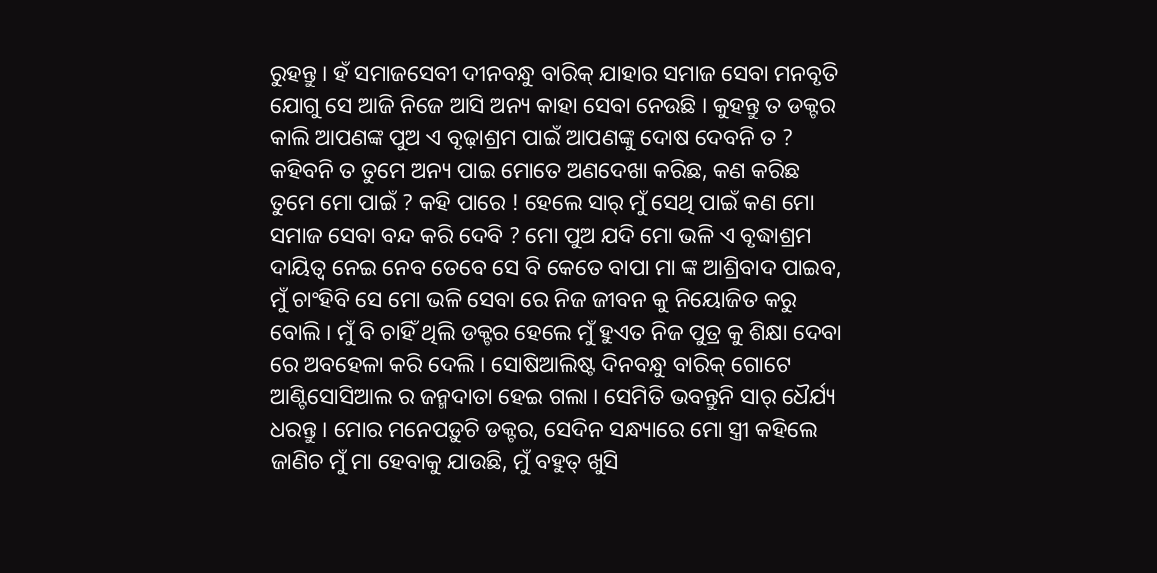ରୁହନ୍ତୁ । ହଁ ସମାଜସେବୀ ଦୀନବନ୍ଧୁ ବାରିକ୍ ଯାହାର ସମାଜ ସେବା ମନବୃତି ଯୋଗୁ ସେ ଆଜି ନିଜେ ଆସି ଅନ୍ୟ କାହା ସେବା ନେଉଛି । କୁହନ୍ତୁ ତ ଡକ୍ଟର କାଲି ଆପଣଙ୍କ ପୁଅ ଏ ବୃଢ଼ାଶ୍ରମ ପାଇଁ ଆପଣଙ୍କୁ ଦୋଷ ଦେବନି ତ ? କହିବନି ତ ତୁମେ ଅନ୍ୟ ପାଇ ମୋତେ ଅଣଦେଖା କରିଛ, କଣ କରିଛ ତୁମେ ମୋ ପାଇଁ ? କହି ପାରେ ! ହେଲେ ସାର୍ ମୁଁ ସେଥି ପାଇଁ କଣ ମୋ ସମାଜ ସେବା ବନ୍ଦ କରି ଦେବି ? ମୋ ପୁଅ ଯଦି ମୋ ଭଳି ଏ ବୃଦ୍ଧାଶ୍ରମ ଦାୟିତ୍ଵ ନେଇ ନେବ ତେବେ ସେ ବି କେତେ ବାପା ମା ଙ୍କ ଆଶ୍ରିବାଦ ପାଇବ, ମୁଁ ଚାଂହିବି ସେ ମୋ ଭଳି ସେବା ରେ ନିଜ ଜୀବନ କୁ ନିୟୋଜିତ କରୁ ବୋଲି । ମୁଁ ବି ଚାହିଁ ଥିଲି ଡକ୍ଟର ହେଲେ ମୁଁ ହୁଏତ ନିଜ ପୁତ୍ର କୁ ଶିକ୍ଷା ଦେବା ରେ ଅବହେଳା କରି ଦେଲି । ସୋଷିଆଲିଷ୍ଟ ଦିନବନ୍ଧୁ ବାରିକ୍ ଗୋଟେ ଆଣ୍ଟିସୋସିଆଲ ର ଜନ୍ମଦାତା ହେଇ ଗଲା । ସେମିତି ଭବନ୍ତୁନି ସାର୍ ଧୈର୍ଯ୍ୟ ଧରନ୍ତୁ । ମୋର ମନେପଡ଼ୁଚି ଡକ୍ଟର, ସେଦିନ ସନ୍ଧ୍ୟାରେ ମୋ ସ୍ତ୍ରୀ କହିଲେ ଜାଣିଚ ମୁଁ ମା ହେବାକୁ ଯାଉଛି, ମୁଁ ବହୁତ୍ ଖୁସି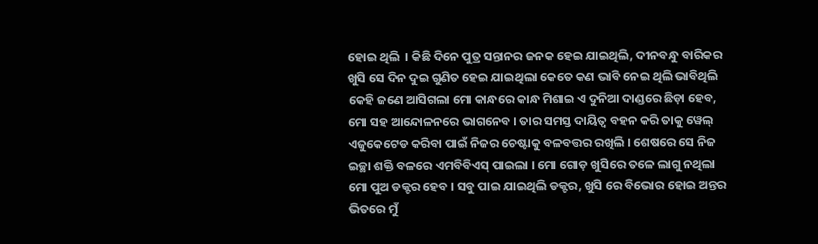ହୋଇ ଥିଲି  । କିଛି ଦିନେ ପୁତ୍ର ସନ୍ତାନର ଜନକ ହେଇ ଯାଇଥିଲି, ଦୀନବନ୍ଧୁ ବାରିକର ଖୁସି ସେ ଦିନ ଦୁଇ ଗୁଣିତ ହେଇ ଯାଇଥିଲା କେତେ କଣ ଭାବି ନେଇ ଥିଲି ଭାବିଥିଲି କେହି ଜଣେ ଆସିଗଲା ମୋ କାନ୍ଧରେ କାନ୍ଧ ମିଶାଇ ଏ ଦୁନିଆ ଦାଣ୍ଡରେ ଛିଡ଼ା ହେବ, ମୋ ସହ ଆନ୍ଦୋଳନରେ ଭାଗନେବ । ତାର ସମସ୍ତ ଦାୟିତ୍ଵ ବହନ କରି ତାକୁ ୱେଲ୍ ଏଜୁକେଟେଡ କରିବା ପାଇଁ ନିଜର ଚେଷ୍ଟାକୁ ବଳବତ୍ତର ରଖିଲି । ଶେଷରେ ସେ ନିଜ ଇଚ୍ଛା ଶକ୍ତି ବଳରେ ଏମବିବିଏସ୍ ପାଇଲା । ମୋ ଗୋଡ଼ ଖୁସିରେ ତଳେ ଲାଗୁ ନଥିଲା ମୋ ପୁଅ ଡକ୍ଟର ହେବ । ସବୁ ପାଇ ଯାଇଥିଲି ଡକ୍ଟର, ଖୁସି ରେ ବିଭୋର ହୋଇ ଅନ୍ତର ଭିତରେ ମୁଁ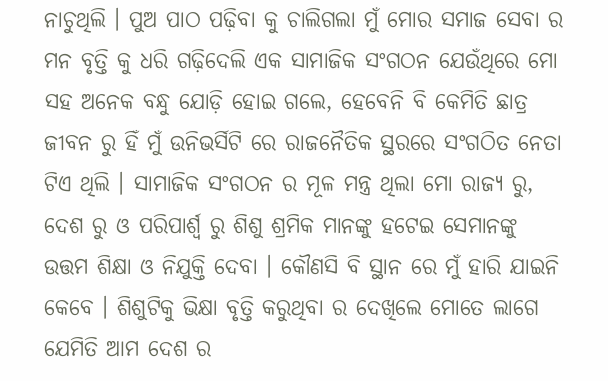ନାଚୁଥିଲି । ପୁଅ ପାଠ ପଢ଼ିବା କୁ ଚାଲିଗଲା ମୁଁ ମୋର ସମାଜ ସେବା ର ମନ ବୃତ୍ତି କୁ ଧରି ଗଢ଼ିଦେଲି ଏକ ସାମାଜିକ ସଂଗଠନ ଯେଉଁଥିରେ ମୋ ସହ ଅନେକ ବନ୍ଧୁ ଯୋଡ଼ି ହୋଇ ଗଲେ, ହେବେନି ବି କେମିତି ଛାତ୍ର ଜୀବନ ରୁ ହିଁ ମୁଁ ଉନିଭର୍ସିଟି ରେ ରାଜନୈତିକ ସ୍ଥରରେ ସଂଗଠିତ ନେତା ଟିଏ ଥିଲି । ସାମାଜିକ ସଂଗଠନ ର ମୂଳ ମନ୍ତ୍ର ଥିଲା ମୋ ରାଜ୍ୟ ରୁ, ଦେଶ ରୁ ଓ ପରିପାର୍ଶ୍ୱ ରୁ ଶିଶୁ ଶ୍ରମିକ ମାନଙ୍କୁ ହଟେଇ ସେମାନଙ୍କୁ ଉତ୍ତମ ଶିକ୍ଷା ଓ ନିଯୁକ୍ତି ଦେବା । କୌଣସି ବି ସ୍ଥାନ ରେ ମୁଁ ହାରି ଯାଇନି କେବେ । ଶିଶୁଟିକୁ ଭିକ୍ଷା ବୃତ୍ତି କରୁଥିବା ର ଦେଖିଲେ ମୋତେ ଲାଗେ ଯେମିତି ଆମ ଦେଶ ର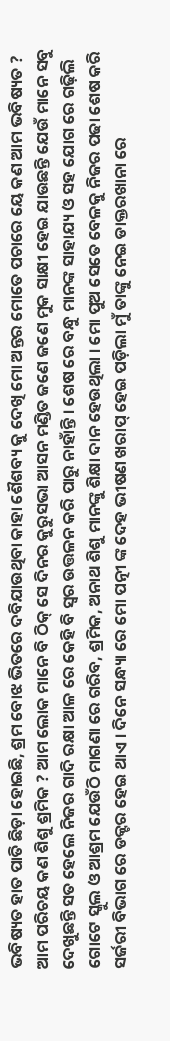ଭବିଷ୍ୟତ ହାତ ପାତି ଛିଡ଼ା ହୋଇଛି, ଶ୍ରମ ବୋଝ ଭିତରେ ଦବିଯାଉଥିବା କାହା ଶୈଶବ୍ୟ କୁ ଦେଖି ମୋ ଅନ୍ତର ମୋତେ ପଚାରେ ୟେ କଣ ଆମ ଭବିଷ୍ୟତ ? ଆମ ପରିଚୟ କଣ ଶିଶୁ ଶ୍ରମିକ ? ଆମ ଲୋକ ମାନେ ବି ଠିକ୍ ସେ ଦିନର କୁରୁସଭା ଆସନ ମଣ୍ଡିତ ଜଣେ ଜଣେ ମୁକ ସାକ୍ଷୀ ହେଇ ଯାଉଛନ୍ତି ଯେଉଁ ମାନେ ସବୁ ଦେଖୁଛନ୍ତି ସତ ହେଲେ ନିଜର ଗାଦି ରକ୍ଷା ଆଳ ରେ କେହି ବି ସ୍ୱର ଉତ୍ତଳନ କରି ପାରୁ ନାହାଁନ୍ତି । ଶେଷ ରେ ବନ୍ଧୁ ମାନଙ୍କ ସାହାଯ୍ୟ ଓ ସହ ଯୋଗ ରେ ଗଢ଼ିଲି ଗୋଟେ ସ୍କୁଲ ଓ ଆଶ୍ରମ ଯେଉଁଠି ମାଗଣା ରେ ଗରିବ, ଶ୍ରମିକ, ଅନାଥ ଶିଶୁ ମାନଙ୍କୁ ଶିକ୍ଷା ଦାନ ହେଉଥିଲା । ମୋ ପୁଅ ସେତେ ବେଳକୁ ନିଜର ପଢା ଶେଷ କରି ସର୍ଜରୀ ବିଭାଗ ରେ ଡକ୍ଟର ହେଇ ଥାଏ । ଦିନେ ସନ୍ଧ୍ୟା ରେ ମୋ ପତ୍ନୀ ଙ୍କ ଦେହ ଭୀଷଣ ଖରାପ୍ ହେଇ ପଡ଼ିଲା ମୁଁ ତାଙ୍କୁ ନେଇ ଡାକ୍ତରଖାନା ରେ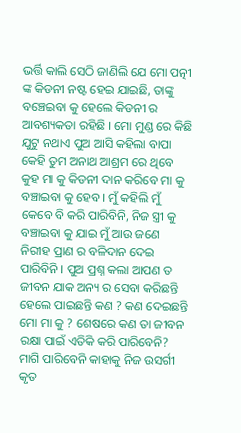ଭର୍ତ୍ତି କାଲି ସେଠି ଜାଣିଲି ଯେ ମୋ ପତ୍ନୀ ଙ୍କ କିଡନୀ ନଷ୍ଟ ହେଇ ଯାଇଛି, ତାଙ୍କୁ ବଞ୍ଚେଇବା କୁ ହେଲେ କିଡନୀ ର ଆବଶ୍ୟକତା ରହିଛି । ମୋ ମୁଣ୍ଡ ରେ କିଛି ଯୁଟୁ ନଥାଏ ପୁଅ ଆସି କହିଲା ବାପା କେହି ତୁମ ଅନାଥ ଆଶ୍ରମ ରେ ଥିବେ କୁହ ମା କୁ କିଡନୀ ଦାନ କରିବେ ମା କୁ ବଞ୍ଚାଇବା କୁ ହେବ । ମୁଁ କହିଲି ମୁଁ କେବେ ବି କରି ପାରିବିନି, ନିଜ ସ୍ତ୍ରୀ କୁ ବଞ୍ଚାଇବା କୁ ଯାଇ ମୁଁ ଆଉ ଜଣେ ନିରୀହ ପ୍ରାଣ ର ବଳିଦାନ ଦେଇ ପାରିବିନି । ପୁଅ ପ୍ରଶ୍ନ କଲା ଆପଣ ତ ଜୀବନ ଯାକ ଅନ୍ୟ ର ସେବା କରିଛନ୍ତି ହେଲେ ପାଇଛନ୍ତି କଣ ? କଣ ଦେଇଛନ୍ତି ମୋ ମା କୁ ? ଶେଷରେ କଣ ତା ଜୀବନ ରକ୍ଷା ପାଇଁ ଏତିକି କରି ପାରିବେନି? ମାଗି ପାରିବେନି କାହାକୁ ନିଜ ଉସର୍ଗୀ କୃତ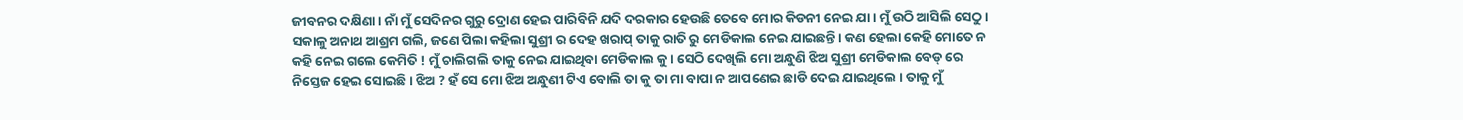ଜୀବନର ଦକ୍ଷିଣା । ନାଁ ମୁଁ ସେଦିନର ଗୁରୁ ଦ୍ରୋଣ ହେଇ ପାରିବିନି ଯଦି ଦରକାର ହେଉଛି ତେବେ ମୋର କିଡନୀ ନେଇ ଯା । ମୁଁ ଉଠି ଆସିଲି ସେଠୁ । ସକାଳୁ ଅନାଥ ଆଶ୍ରମ ଗଲି, ଜଣେ ପିଲା କହିଲା ସୁଶ୍ରୀ ର ଦେହ ଖରାପ୍ ତାକୁ ରାତି ରୁ ମେଡିକାଲ ନେଇ ଯାଇଛନ୍ତି । କଣ ହେଲା କେହି ମୋତେ ନ କହି ନେଇ ଗଲେ କେମିତି ! ମୁଁ ଚାଲିଗଲି ତାକୁ ନେଇ ଯାଇଥିବା ମେଡିକାଲ କୁ । ସେଠି ଦେଖିଲି ମୋ ଅନ୍ଧୁଣି ଝିଅ ସୁଶ୍ରୀ ମେଡିକାଲ ବେଡ୍ ରେ ନିସ୍ତେଜ ହେଇ ସୋଇଛି । ଝିଅ ? ହଁ ସେ ମୋ ଝିଅ ଅନ୍ଧୁଣୀ ଟିଏ ବୋଲି ତା କୁ ତା ମା ବାପା ନ ଆପଣେଇ ଛାଡି ଦେଇ ଯାଇଥିଲେ । ତାକୁ ମୁଁ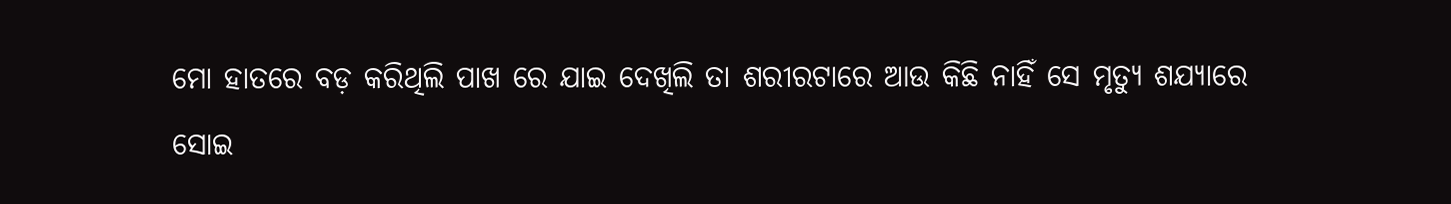ମୋ ହାତରେ ବଡ଼ କରିଥିଲି ପାଖ ରେ ଯାଇ ଦେଖିଲି ତା ଶରୀରଟାରେ ଆଉ କିଛି ନାହିଁ ସେ ମୃତ୍ୟୁ ଶଯ୍ୟାରେ ସୋଇ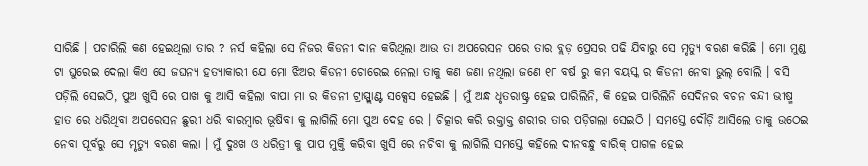ସାରିଛି । ପଚାରିଲି କଣ ହେଇଥିଲା ତାର ? ନର୍ସ କହିଲା ସେ ନିଜର କିଡନୀ ଦାନ କରିଥିଲା ଆଉ ତା ଅପରେସନ ପରେ ତାର ବ୍ଲଡ଼ ପ୍ରେସର ପଢି ଯିବାରୁ ସେ ମୃତ୍ୟୁ ବରଣ କରିଛି । ମୋ ମୁଣ୍ଡ ଟା ଘୁରେଇ ଦେଲା କିଏ ସେ ଜଘନ୍ୟ ହତ୍ୟାକାରୀ ଯେ ମୋ ଝିଅର କିଡନୀ ଚୋରେଇ ନେଲା ତାକୁ କଣ ଜଣା ନଥିଲା ଜଣେ ୧୮ ବର୍ଷ ରୁ କମ ବୟସ୍କ ର କିଡନୀ ନେବା ଭୁଲ୍ ବୋଲି । ବସି ପଡ଼ିଲି ସେଇଠି, ପୁଅ ଖୁସି ରେ ପାଖ କୁ ଆସି କହିଲା ବାପା ମା ର କିଡନୀ ଟ୍ରାସ୍ପ୍ଲାଣ୍ଟ ସକ୍ସେସ ହେଇଛି । ମୁଁ ଅନ୍ଧ ଧୃତରାଷ୍ଟ୍ର ହେଇ ପାରିଲିନି, କି ହେଇ ପାରିଲିନି ସେଦିନର ବଚନ ବନ୍ଦୀ ଭୀଷ୍ମ ହାତ ରେ ଧରିଥିବା ଅପରେସନ ଛୁରୀ ଧରି ବାରମ୍ବାର ଭୂଷିବା କୁ ଲାଗିଲି ମୋ ପୁଅ ଦେହ ରେ । ଚିତ୍କାର କରି ରକ୍ତାକ୍ତ ଶରୀର ତାର ପଡ଼ିଗଲା ସେଇଠି । ସମସ୍ତେ ଦୌଡ଼ି ଆସିଲେ ତାକୁ ଉଠେଇ ନେବା ପୂର୍ବରୁ ସେ ମୃତ୍ୟୁ ବରଣ କଲା । ମୁଁ ଦୁଃଖ ଓ ଧରିତ୍ରୀ କୁ ପାପ ମୁକ୍ତି କରିବା ଖୁସି ରେ ନଚିବା କୁ ଲାଗିଲି ସମସ୍ତେ କହିଲେ ଦୀନବନ୍ଧୁ ବାରିକ୍ ପାଗଳ ହେଇ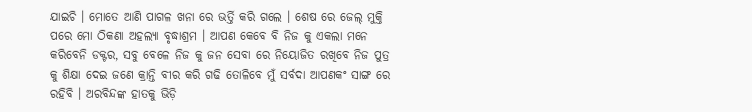ଯାଇଚି । ମୋତେ ଆଣି ପାଗଳ ଖନା ରେ ଭର୍ତ୍ତି କରି ଗଲେ । ଶେଷ ରେ ଜେଲ୍ ମୁକ୍ତି ପରେ ମୋ ଠିକଣା ଅହଲ୍ୟା ବୃଦ୍ଧାଶ୍ରମ । ଆପଣ କେବେ ବି ନିଜ କୁ ଏକଲା ମନେ କରିବେନି ଡକ୍ଟର, ସବୁ ବେଳେ ନିଜ କୁ ଜନ ସେବା ରେ ନିୟୋଜିତ ରଖିବେ ନିଜ ପୁତ୍ର କୁ ଶିକ୍ଷା ଦେଇ ଜଣେ କ୍ରାନ୍ତି ବୀର କରି ଗଢି ତୋଳିବେ ମୁଁ ସର୍ବଦା ଆପଣକଂ ସାଙ୍ଗ ରେ ରହିବି । ଅରବିନ୍ଦଙ୍କ ହାତକୁ ଭିଡ଼ି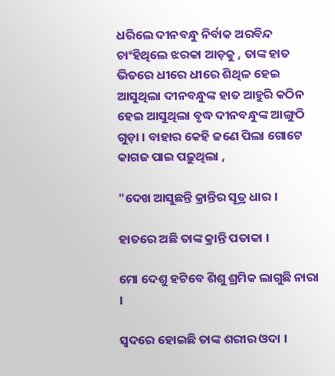ଧରିଲେ ଦୀନବନ୍ଧୁ ନିର୍ବାକ ଅରବିନ୍ଦ ଚାଂହିଥିଲେ ଝରକା ଆଡ଼କୁ , ତାଙ୍କ ହାତ ଭିତରେ ଧୀରେ ଧୀରେ ଶିଥିଳ ହେଇ ଆସୁଥିଲା ଦୀନବନ୍ଧୁଙ୍କ ହାତ ଆହୁରି କଠିନ ହେଇ ଆସୁଥିଲା ବୃଦ୍ଧ ଦୀନବନ୍ଧୁଙ୍କ ଆଙ୍ଗୁଠି ଗୁଡ଼ା । ବାହାର କେହି ଜଣେ ପିଲା ଗୋଟେ କାଗଜ ପାଇ ପଢ଼ୁଥିଲା ,

"ଦେଖ ଆସୁଛନ୍ତି କ୍ରାନ୍ତିର ସୂତ୍ର ଧାର ।

ହାତରେ ଅଛି ତାଙ୍କ କ୍ରାନ୍ତି ପତାକା ।

ମୋ ଦେଶୁ ହଟିବେ ଶିଶୁ ଶ୍ରମିକ ଲାଗୁଛି ନାରା ।

ସ୍ଵଦରେ ହୋଇଛି ତାଙ୍କ ଶରୀର ଓଦା ।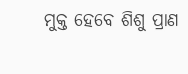ମୁକ୍ତ ହେବେ ଶିଶୁ ପ୍ରାଣ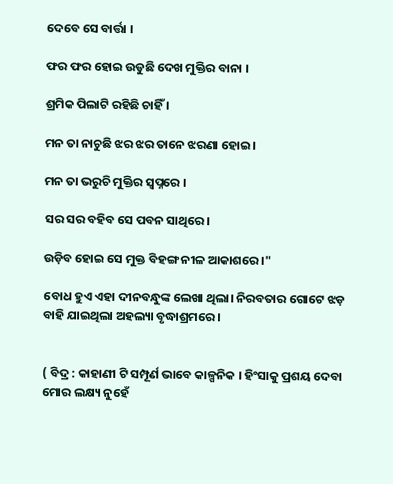ଦେବେ ସେ ବାର୍ତ୍ତା ।

ଫର ଫର ହୋଇ ଉଡୁଛି ଦେଖ ମୁକ୍ତିର ବାନା ।

ଶ୍ରମିକ ପିଲାଟି ରହିଛି ଚାହିଁ ।

ମନ ତା ନାଚୁଛି ଝର ଝର ତାନେ ଝରଣା ହୋଇ ।

ମନ ତା ଭରୁଚି ମୁକ୍ତିର ସ୍ବପ୍ନରେ ।

ସର ସର ବହିବ ସେ ପବନ ସାଥିରେ।

ଉଡ଼ିବ ହୋଇ ସେ ମୁକ୍ତ ବିହଙ୍ଗ ନୀଳ ଆକାଶରେ ।"

ବୋଧ ହୁଏ ଏହା ଦୀନବନ୍ଧୁଙ୍କ ଲେଖା ଥିଲା। ନିରବତାର ଗୋଟେ ଝଡ଼ ବାହି ଯାଇଥିଲା ଅହଲ୍ୟା ବୃଦ୍ଧାଶ୍ରମରେ ।


( ବିଦ୍ର : କାହାଣୀ ଟି ସମ୍ପୂର୍ଣ ଭାବେ କାଳ୍ପନିକ । ହିଂସାକୁ ପ୍ରଶୟ ଦେବା ମୋର ଲକ୍ଷ୍ୟ ନୁହେଁ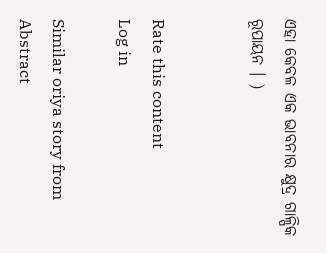ଏହା କେବଳ ଏକ ଭାବନାର କ୍ଷୁଦ୍ର ଗାଳ୍ପିକ ରୂପାୟନ । )


Rate this content
Log in

Similar oriya story from Abstract